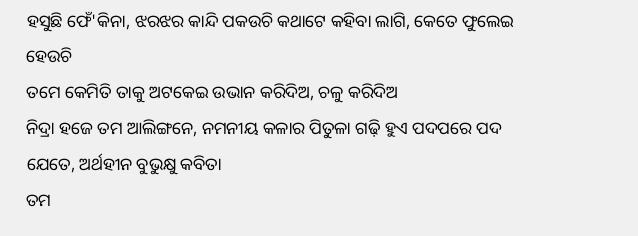ହସୁଛି ଫେଁ'କିନା, ଝରଝର କାନ୍ଦି ପକଉଚି କଥାଟେ କହିବା ଲାଗି, କେତେ ଫୁଲେଇ ହେଉଚି
ତମେ କେମିତି ତାକୁ ଅଟକେଇ ଉଭାନ କରିଦିଅ, ଚଳୁ କରିଦିଅ
ନିଦ୍ରା ହଜେ ତମ ଆଲିଙ୍ଗନେ, ନମନୀୟ କଳାର ପିତୁଳା ଗଢ଼ି ହୁଏ ପଦପରେ ପଦ ଯେତେ, ଅର୍ଥହୀନ ବୁଭୁକ୍ଷୁ କବିତା
ତମ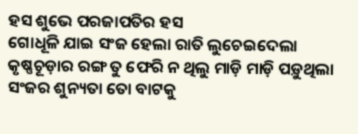ହସ ଶୁଭେ ପରଜାପତିର ହସ
ଗୋଧୂଳି ଯାଇ ସଂଜ ହେଲା ରାତି ଲୁଚେଇଦେଲା କୃଷ୍ଣଚୂଡ଼ାର ରଙ୍ଗ ତୁ ଫେରି ନ ଥିଲୁ ମାଡ଼ି ମାଡ଼ି ପଡ଼ୁଥିଲା ସଂଜର ଶୁନ୍ୟତା ତୋ ବାଟକୁ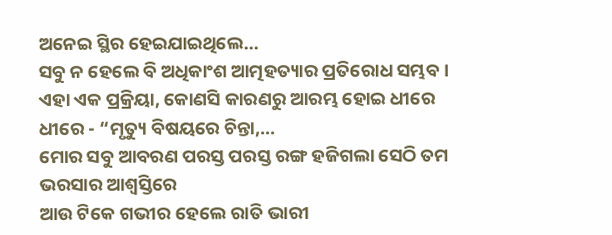ଅନେଇ ସ୍ଥିର ହେଇଯାଇଥିଲେ...
ସବୁ ନ ହେଲେ ବି ଅଧିକାଂଶ ଆତ୍ମହତ୍ୟାର ପ୍ରତିରୋଧ ସମ୍ଭବ । ଏହା ଏକ ପ୍ରକ୍ରିୟା, କୋଣସି କାରଣରୁ ଆରମ୍ଭ ହୋଇ ଧୀରେ ଧୀରେ - “ମୃତ୍ୟୁ ବିଷୟରେ ଚିନ୍ତା,...
ମୋର ସବୁ ଆବରଣ ପରସ୍ତ ପରସ୍ତ ରଙ୍ଗ ହଜିଗଲା ସେଠି ତମ ଭରସାର ଆଶ୍ୱସ୍ତିରେ
ଆଉ ଟିକେ ଗଭୀର ହେଲେ ରାତି ଭାରୀ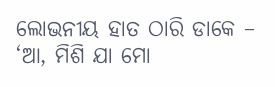ଲୋଭନୀୟ ହାତ ଠାରି ଡାକେ – ‘ଆ, ମିଶି ଯା ମୋ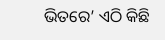ଭିତରେ’ ଏଠି କିଛି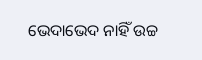ଭେଦାଭେଦ ନାହିଁ ଉଚ୍ଚ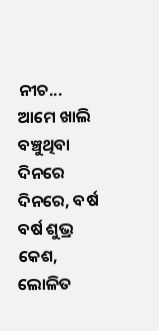ନୀଚ...
ଆମେ ଖାଲି ବଞ୍ଚୁଥିବା ଦିନରେ ଦିନରେ, ବର୍ଷ ବର୍ଷ ଶୁଭ୍ର କେଶ, ଲୋଳିତ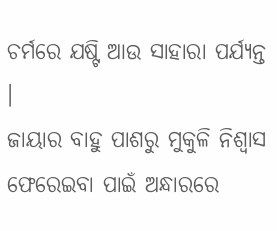ଚର୍ମରେ ଯଷ୍ଟି ଆଉ ସାହାରା ପର୍ଯ୍ୟନ୍ତ ।
ଜାୟାର ବାହୁ ପାଶରୁ ମୁକୁଳି ନିଶ୍ୱାସ ଫେରେଇବା ପାଇଁ ଅନ୍ଧାରରେ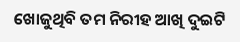ଖୋଜୁଥିବି ତମ ନିରୀହ ଆଖି ଦୁଇଟି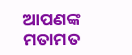ଆପଣଙ୍କ ମତାମତ